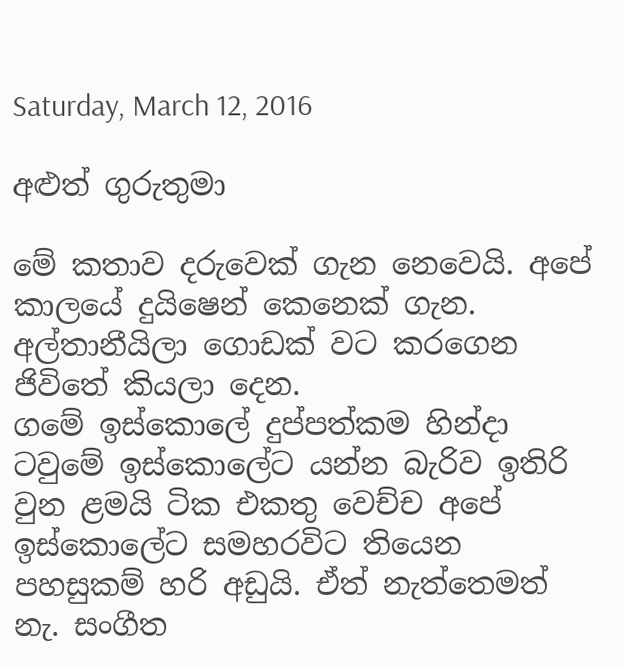Saturday, March 12, 2016

අළුත් ගුරුතුමා

මේ කතාව දරුවෙක් ගැන නෙවෙයි. අපේ කාලයේ දුයිෂෙන් කෙනෙක් ගැන. අල්තානීයිලා ගොඩක් වට කරගෙන ජිවිතේ කියලා දෙන.
ගමේ ඉස්කොලේ දුප්පත්කම හින්දා ටවුමේ ඉස්කොලේට යන්න බැරිව ඉතිරි වුන ළමයි ටික එකතු වෙච්ච අපේ ඉස්කොලේට සමහරවිට තියෙන පහසුකම් හරි අඩුයි. ඒත් නැත්තෙමත් නැ. සංගීත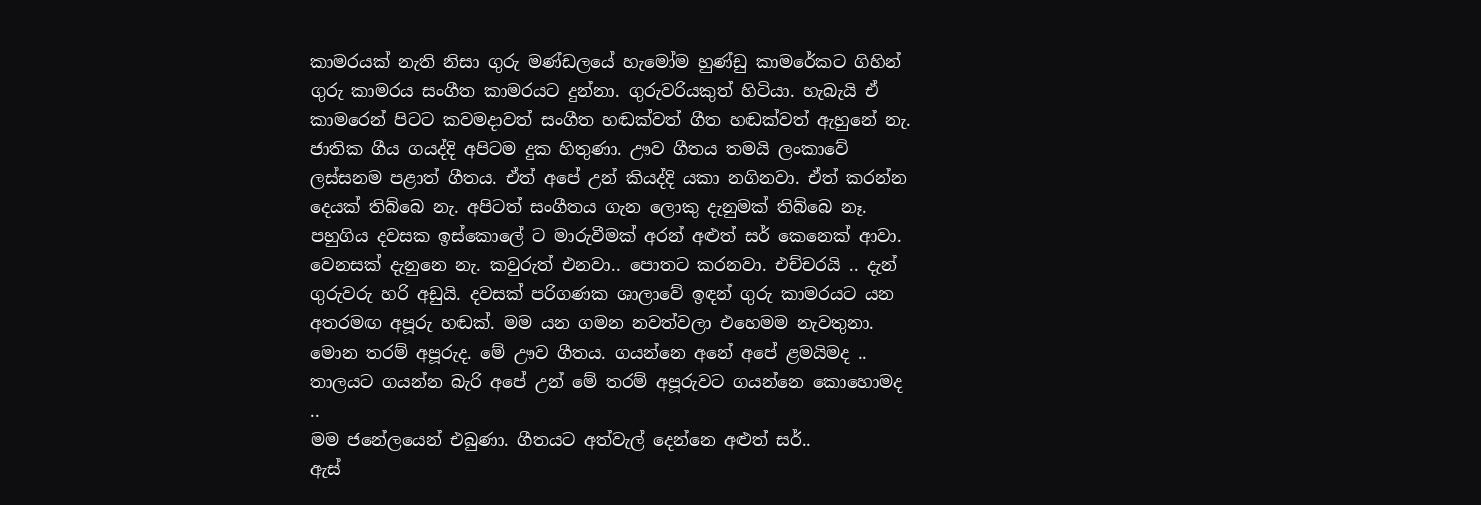කාමරයක් නැති නිසා ගුරු මණ්ඩලයේ හැමෝම හුණ්ඩු කාමරේකට ගිහින් ගුරු කාමරය සංගීත කාමරයට දුන්නා. ගුරුවරියකුත් හිටියා. හැබැයි ඒ කාමරෙන් පිටට කවමදාවත් සංගීත හඬක්වත් ගීත හඬක්වත් ඇහුනේ නැ. ජාතික ගීය ගයද්දි අපිටම දුක හිතුණා. ඌව ගීතය තමයි ලංකාවේ ලස්සනම පළාත් ගීතය. ඒත් අපේ උන් කියද්දි යකා නගිනවා. ඒත් කරන්න දෙයක් තිබ්බෙ නැ. අපිටත් සංගීතය ගැන ලොකු දැනුමක් තිබ්බෙ නෑ.
පහුගිය දවසක ඉස්කොලේ ට මාරුවීමක් අරන් අළුත් සර් කෙනෙක් ආවා.
වෙනසක් දැනුනෙ නැ. කවුරුත් එනවා.. පොතට කරනවා. එච්චරයි .. දැන් ගුරුවරු හරි අඩුයි. දවසක් පරිගණක ශාලාවේ ඉඳන් ගුරු කාමරයට යන අතරමඟ අපූරු හඬක්. මම යන ගමන නවත්වලා එහෙමම නැවතුනා. මොන තරම් අපූරුද. මේ ඌව ගීතය. ගයන්නෙ අනේ අපේ ළමයිමද .. තාලයට ගයන්න බැරි අපේ උන් මේ තරම් අපූරුවට ගයන්නෙ කොහොමද ..
මම ජනේලයෙන් එබුණා. ගීතයට අත්වැල් දෙන්නෙ අළුත් සර්..
ඇස්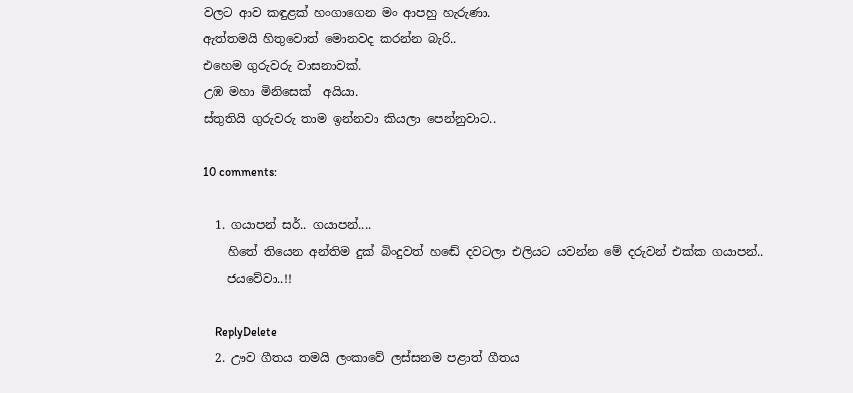වලට ආව කඳුළක් හංගාගෙන මං ආපහු හැරුණා.
ඇත්තමයි හිතුවොත් මොනවද කරන්න බැරි..
එහෙම ගුරුවරු වාසනාවක්.
උඹ මහා මිනිසෙක්  අයියා.
ස්තුතියි ගුරුවරු තාම ඉන්නවා කියලා පෙන්නුවාට..

10 comments:

  1. ගයාපන් සර්.. ගයාපන්....
    හිතේ තියෙන අන්තිම දුක් බිංදුවත් හඬේ දවටලා එලියට යවන්න මේ දරුවන් එක්ක ගයාපන්..
    ජයවේවා..!!

    ReplyDelete
  2. ඌව ගීතය තමයි ලංකාවේ ලස්සනම පළාත් ගීතය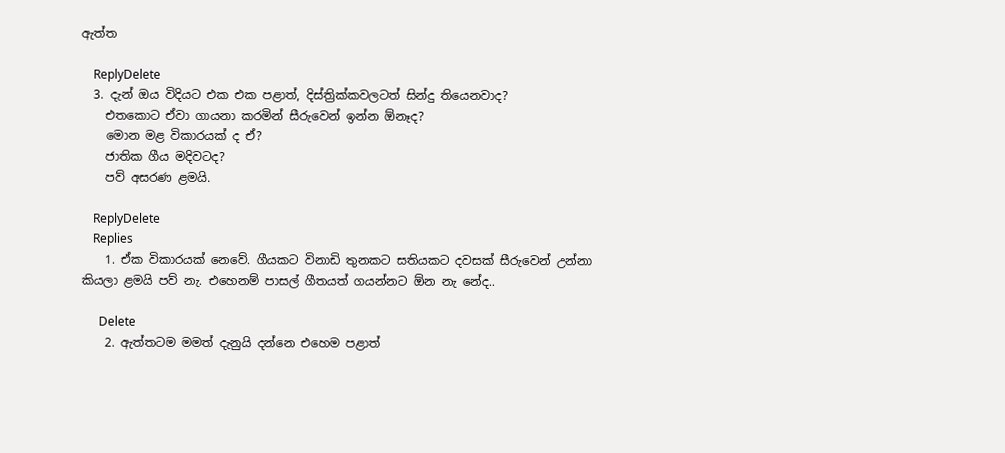ඇත්ත

    ReplyDelete
  3. දැන් ඔය විදියට එක එක පළාත්, දිස්ත්‍රික්කවලටත් සින්දු තියෙනවාද?
    එතකොට ඒවා ගායනා කරමින් සීරුවෙන් ඉන්න ඕනෑද?
    මොන මළ විකාරයක් ද ඒ?
    ජාතික ගීය මදිවටද?
    පව් අසරණ ළමයි.

    ReplyDelete
    Replies
    1. ඒක විකාරයක් නෙවේ. ගීයකට විනාඩි තුනකට සතියකට දවසක් සීරුවෙන් උන්නා කියලා ළමයි පව් නැ. එහෙනම් පාසල් ගීතයත් ගයන්නට ඕන නැ නේද..

      Delete
    2. ඇත්තටම මමත් දැනුයි දන්නෙ එහෙම පළාත්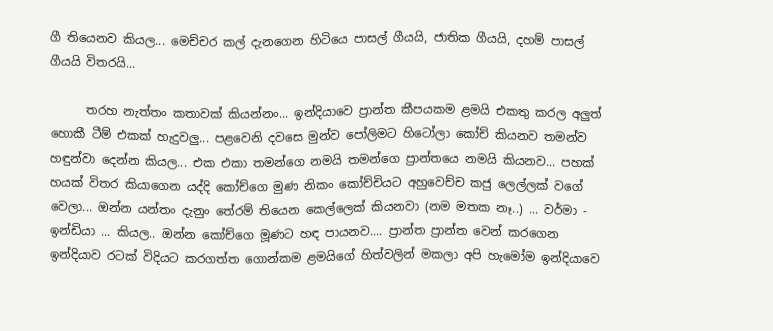ගී තියෙනව කියල... මෙච්චර කල් දැනගෙන හිටියෙ පාසල් ගීයයි, ජාතික ගීයයි, දහම් පාසල් ගීයයි විතරයි...

      තරහ නැත්තං කතාවක් කියන්නං... ඉන්දියාවෙ ප්‍රාන්ත කීපයකම ළමයි එකතු කරල අලුත් හොකී ටීම් එකක් හැදුවලු... පළවෙනි දවසෙ මුන්ව පෝලිමට හිටෝලා කෝච් කියනව තමන්ව හඳුන්වා දෙන්න කියල... එක එකා තමන්ගෙ නමයි තමන්ගෙ ප්‍රාන්තයෙ නමයි කියනව... පහක් හයක් විතර කියාගෙන යද්දි කෝච්ගෙ මුණ නිකං කෝච්චියට අහුවෙච්ච කජු ලෙල්ලක් වගේ වෙලා... ඔන්න යන්තං දැනුං තේරම් තියෙන කෙල්ලෙක් කියනවා (නම මතක නෑ..) ... වර්මා - ඉන්ඩියා ... කියල.. ඔන්න කෝච්ගෙ මූණට හඳ පායනව.... ප්‍රාන්ත ප්‍රාන්ත වෙන් කරගෙන ඉන්දියාව රටක් විදියට කරගත්ත ගොන්කම ළමයිගේ හිත්වලින් මකලා අපි හැමෝම ඉන්දියාවෙ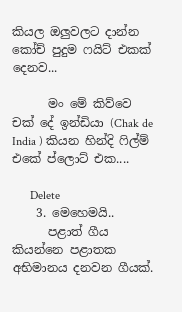කියල ඔලුවලට දාන්න කෝච් පුදුම ෆයිට් එකක් දෙනව...

      මං මේ කිව්වෙ චක් දේ ඉන්ඩියා (Chak de India ) කියන හින්දි ෆිල්ම් එකේ ප්ලොට් එක....

      Delete
    3. මෙහෙමයි..
      පළාත් ගීය කියන්නෙ පළාතක අභිමානය දනවන ගීයක්.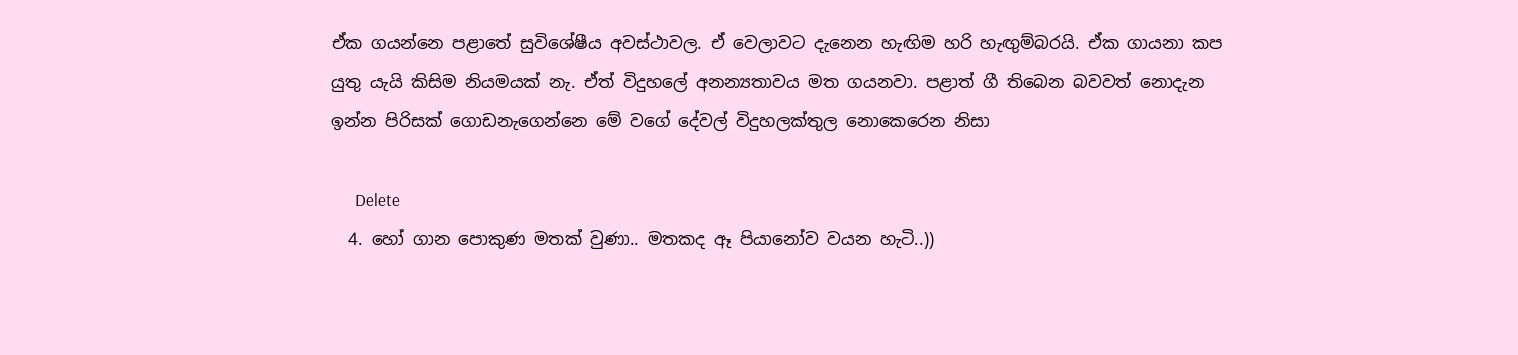ඒක ගයන්නෙ පළාතේ සුවිශේෂීය අවස්ථාවල. ඒ වෙලාවට දැනෙන හැඟිම හරි හැඟුම්බරයි. ඒක ගායනා කප යුතු යැයි කිසිම නියමයක් නැ. ඒත් විදුහලේ අනන්‍යතාවය මත ගයනවා. පළාත් ගී තිබෙන බවවත් නොදැන ඉන්න පිරිසක් ගොඩනැගෙන්නෙ මේ වගේ දේවල් විදුහලක්තුල නොකෙරෙන නිසා

      Delete
  4. හෝ ගාන පොකුණ මතක් වුණා.. මතකද ඈ පියානෝව වයන හැටි..))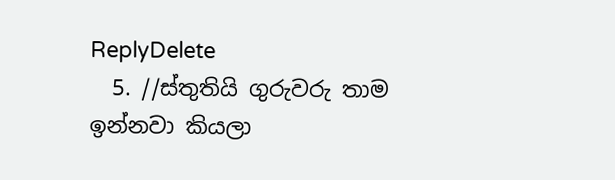ReplyDelete
  5. //ස්තුතියි ගුරුවරු තාම ඉන්නවා කියලා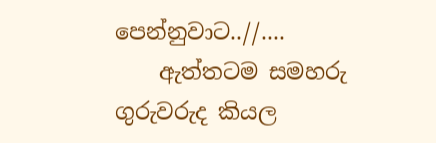පෙන්නුවාට..//....
    ඇත්තටම සමහරු ගුරුවරුද කියල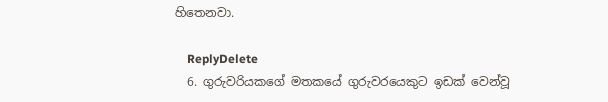හිතෙනවා.

    ReplyDelete
  6. ගුරුවරියකගේ මතකයේ ගුරුවරයෙකුට ඉඩක් වෙන්වූ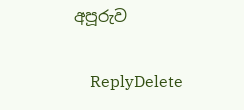අපූරුව

    ReplyDelete